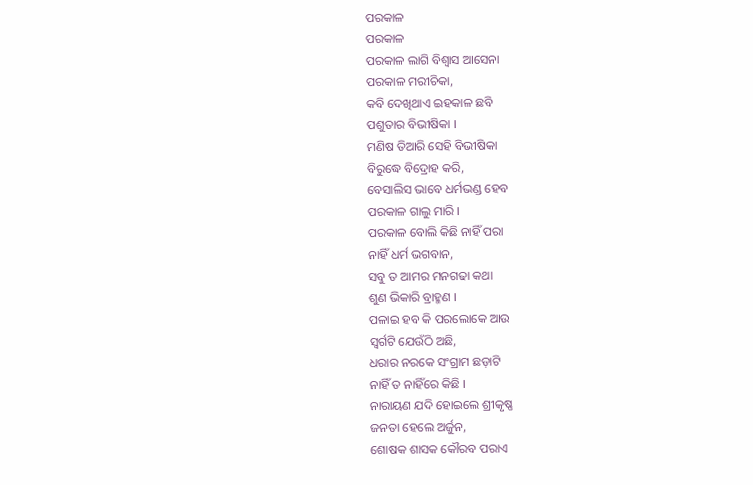ପରକାଳ
ପରକାଳ
ପରକାଳ ଲାଗି ବିଶ୍ୱାସ ଆସେନା
ପରକାଳ ମରୀଚିକା,
କବି ଦେଖିଥାଏ ଇହକାଳ ଛବି
ପଶୁତାର ବିଭୀଷିକା ।
ମଣିଷ ତିଆରି ସେହି ବିଭୀଷିକା
ବିରୁଦ୍ଧେ ବିଦ୍ରୋହ କରି,
ବେସାଲିସ ଭାବେ ଧର୍ମଭଣ୍ଡ ହେବ
ପରକାଳ ଗାଲୁ ମାରି ।
ପରକାଳ ବୋଲି କିଛି ନାହିଁ ପରା
ନାହିଁ ଧର୍ମ ଭଗବାନ,
ସବୁ ତ ଆମର ମନଗଢା କଥା
ଶୁଣ ଭିକାରି ବ୍ରାହ୍ମଣ ।
ପଳାଇ ହବ କି ପରଲୋକେ ଆଉ
ସ୍ୱର୍ଗଟି ଯେଉଁଠି ଅଛି,
ଧରାର ନରକେ ସଂଗ୍ରାମ ଛଡ଼ାଟି
ନାହିଁ ତ ନାହିଁରେ କିଛି ।
ନାରାୟଣ ଯଦି ହୋଇଲେ ଶ୍ରୀକୃଷ୍ଣ
ଜନତା ହେଲେ ଅର୍ଜୁନ,
ଶୋଷକ ଶାସକ କୌରବ ପରାଏ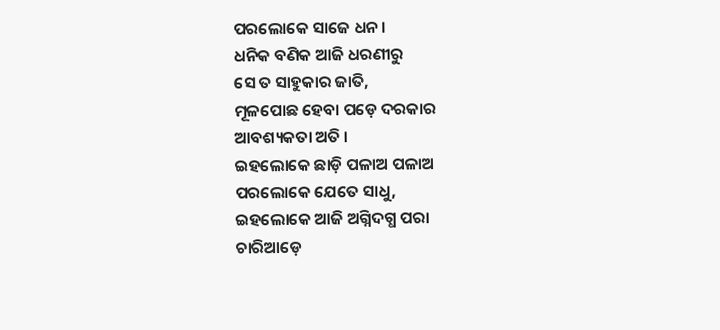ପରଲୋକେ ସାଜେ ଧନ ।
ଧନିକ ବଣିକ ଆଜି ଧରଣୀରୁ
ସେ ତ ସାହୁକାର ଜାତି,
ମୂଳପୋଛ ହେବା ପଡ଼େ ଦରକାର
ଆବଶ୍ୟକତା ଅତି ।
ଇହଲୋକେ ଛାଡ଼ି ପଳାଅ ପଳାଅ
ପରଲୋକେ ଯେତେ ସାଧୁ,
ଇହଲୋକେ ଆଜି ଅଗ୍ନିଦଗ୍ଧ ପରା
ଚାରିଆଡ଼େ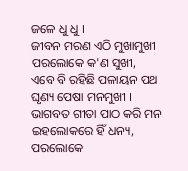ଜଳେ ଧୁ ଧୁ ।
ଜୀବନ ମରଣ ଏଠି ମୁଖାମୁଖୀ
ପରଲୋକେ କ'ଣ ସୁଖୀ,
ଏବେ ବି ରହିଛି ପଳାୟନ ପଥ
ଘୃଣ୍ୟ ପେଷା ମନମୁଖୀ ।
ଭାଗବତ ଗୀତା ପାଠ କରି ମନ
ଇହଲୋକରେ ହିଁ ଧନ୍ୟ,
ପରଲୋକେ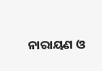ନାରାୟଣ ଓ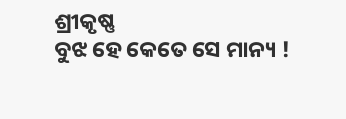ଶ୍ରୀକୃଷ୍ଣ
ବୁଝ ହେ କେତେ ସେ ମାନ୍ୟ !